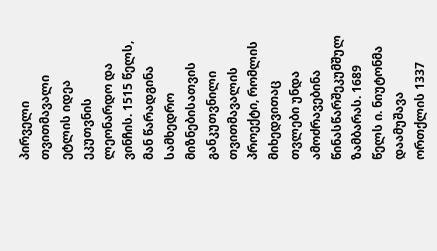პირველი თვითმავალი ეტლის იდეა ეკუთვნის ლეონარდო და ვინჩის. 1515 წელს, მან წარადგინა სამხედრო მიზნებისათვის განკუთვნილი თვითმავალის პროექტი, რომლის მიხედვითაც თვლები უნდა ამოძრავებინა წინასწარშეკუმშულ ზამბარას. 1689 წელს ი. ნიუტონმა დაამუშავა ორთქლის 1337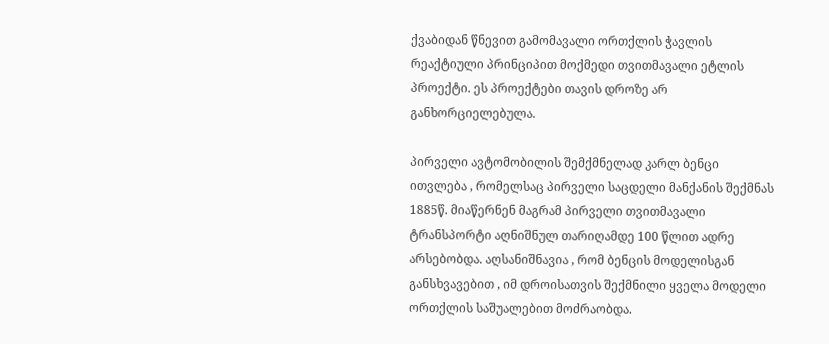ქვაბიდან წნევით გამომავალი ორთქლის ჭავლის რეაქტიული პრინციპით მოქმედი თვითმავალი ეტლის პროექტი. ეს პროექტები თავის დროზე არ განხორციელებულა.

პირველი ავტომობილის შემქმნელად კარლ ბენცი ითვლება , რომელსაც პირველი საცდელი მანქანის შექმნას 1885წ. მიაწერნენ მაგრამ პირველი თვითმავალი ტრანსპორტი აღნიშნულ თარიღამდე 100 წლით ადრე არსებობდა. აღსანიშნავია , რომ ბენცის მოდელისგან განსხვავებით , იმ დროისათვის შექმნილი ყველა მოდელი ორთქლის საშუალებით მოძრაობდა.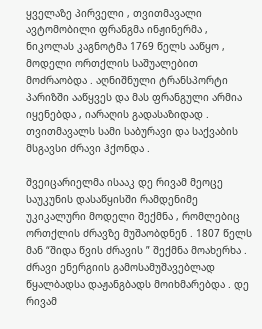ყველაზე პირველი , თვითმავალი ავტომობილი ფრანგმა ინჟინერმა , ნიკოლას კაგნოტმა 1769 წელს ააწყო , მოდელი ორთქლის საშუალებით მოძრაობდა . აღნიშნული ტრანსპორტი პარიზში ააწყვეს და მას ფრანგული არმია იყენებდა , იარაღის გადასაზიდად . თვითმავალს სამი საბურავი და საქვაბის მსგავსი ძრავი ჰქონდა .

შვეიცარიელმა ისააკ დე რივამ მეოცე საუკუნის დასაწყისში რამდენიმე უკიკალური მოდელი შექმნა , რომლებიც ორთქლის ძრავზე მუშაობდნენ . 1807 წელს მან “შიდა წვის ძრავის ” შექმნა მოახერხა . ძრავი ენერგიის გამოსამუშავებლად წყალბადსა დაჟანგბადს მოიხმარებდა . დე რივამ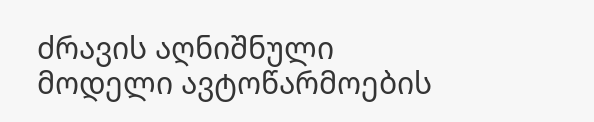ძრავის აღნიშნული მოდელი ავტოწარმოების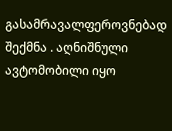გასამრავალფეროვნებად შექმნა . აღნიშნული ავტომობილი იყო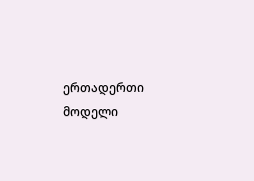ერთადერთი მოდელი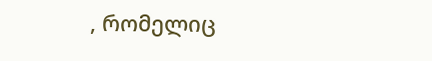, რომელიც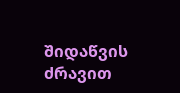შიდაწვის ძრავით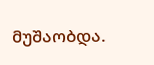მუშაობდა.